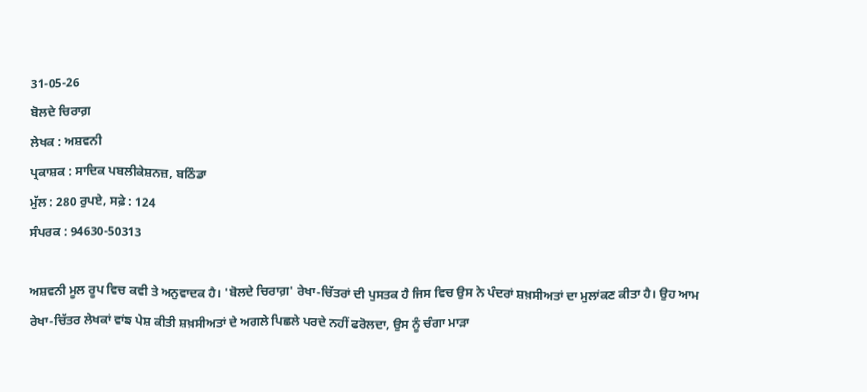31-05-26
ਬੋਲਦੇ ਚਿਰਾਗ਼
ਲੇਖਕ : ਅਸ਼ਵਨੀ
ਪ੍ਰਕਾਸ਼ਕ : ਸਾਦਿਕ ਪਬਲੀਕੇਸ਼ਨਜ਼, ਬਠਿੰਡਾ
ਮੁੱਲ : 280 ਰੁਪਏ, ਸਫ਼ੇ : 124
ਸੰਪਰਕ : 94630-50313

ਅਸ਼ਵਨੀ ਮੂਲ ਰੂਪ ਵਿਚ ਕਵੀ ਤੇ ਅਨੁਵਾਦਕ ਹੈ। 'ਬੋਲਦੇ ਚਿਰਾਗ਼' ਰੇਖਾ-ਚਿੱਤਰਾਂ ਦੀ ਪੁਸਤਕ ਹੈ ਜਿਸ ਵਿਚ ਉਸ ਨੇ ਪੰਦਰਾਂ ਸ਼ਖ਼ਸੀਅਤਾਂ ਦਾ ਮੁਲਾਂਕਣ ਕੀਤਾ ਹੈ। ਉਹ ਆਮ ਰੇਖਾ-ਚਿੱਤਰ ਲੇਖਕਾਂ ਵਾਂਙ ਪੇਸ਼ ਕੀਤੀ ਸ਼ਖ਼ਸੀਅਤਾਂ ਦੇ ਅਗਲੇ ਪਿਛਲੇ ਪਰਦੇ ਨਹੀਂ ਫਰੋਲਦਾ, ਉਸ ਨੂੰ ਚੰਗਾ ਮਾੜਾ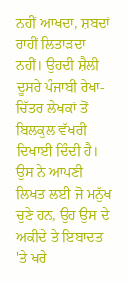ਨਹੀਂ ਆਖਦਾ, ਸ਼ਬਦਾਂ ਰਾਹੀਂ ਲਿਤਾੜਦਾ ਨਹੀਂ। ਉਹਦੀ ਸ਼ੈਲੀ ਦੂਸਰੇ ਪੰਜਾਬੀ ਰੇਖਾ-ਚਿੱਤਰ ਲੇਖਕਾਂ ਤੋਂ ਬਿਲਕੁਲ ਵੱਖਰੀ ਦਿਖਾਈ ਦਿੰਦੀ ਹੈ।
ਉਸ ਨੇ ਆਪਣੀ ਲਿਖਤ ਲਈ ਜੋ ਮਨੁੱਖ ਚੁਣੇ ਹਨ, ਉਹ ਉਸ ਦੇ ਅਕੀਦੇ ਤੇ ਇਬਾਦਤ 'ਤੇ ਖਰੇ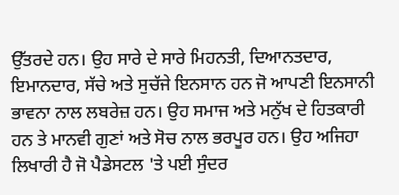ਉੱਤਰਦੇ ਹਨ। ਉਹ ਸਾਰੇ ਦੇ ਸਾਰੇ ਮਿਹਨਤੀ, ਦਿਆਨਤਦਾਰ, ਇਮਾਨਦਾਰ, ਸੱਚੇ ਅਤੇ ਸੁਚੱਜੇ ਇਨਸਾਨ ਹਨ ਜੋ ਆਪਣੀ ਇਨਸਾਨੀ ਭਾਵਨਾ ਨਾਲ ਲਬਰੇਜ਼ ਹਨ। ਉਹ ਸਮਾਜ ਅਤੇ ਮਨੁੱਖ ਦੇ ਹਿਤਕਾਰੀ ਹਨ ਤੇ ਮਾਨਵੀ ਗੁਣਾਂ ਅਤੇ ਸੋਚ ਨਾਲ ਭਰਪੂਰ ਹਨ। ਉਹ ਅਜਿਹਾ ਲਿਖਾਰੀ ਹੈ ਜੋ ਪੈਡੇਸਟਲ 'ਤੇ ਪਈ ਸੁੰਦਰ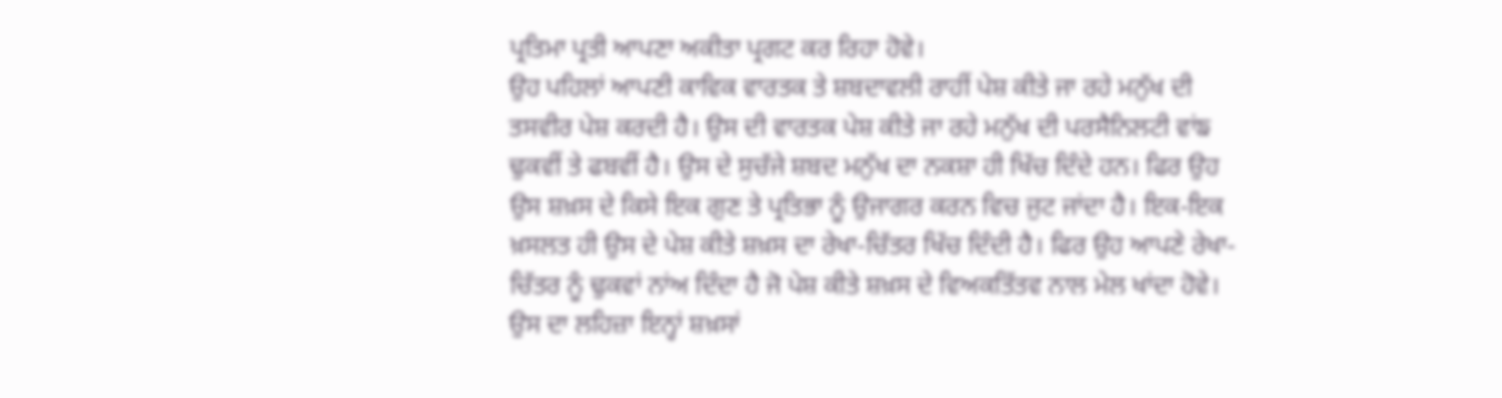ਪ੍ਰਤਿਮਾ ਪ੍ਰਤੀ ਆਪਣਾ ਅਕੀਤਾ ਪ੍ਰਗਟ ਕਰ ਰਿਹਾ ਹੋਵੇ।
ਉਹ ਪਹਿਲਾਂ ਆਪਣੀ ਕਾਵਿਕ ਵਾਰਤਕ ਤੇ ਸ਼ਬਦਾਵਲੀ ਰਾਹੀਂ ਪੇਸ਼ ਕੀਤੇ ਜਾ ਰਹੇ ਮਨੁੱਖ ਦੀ ਤਸਵੀਰ ਪੇਸ਼ ਕਰਦੀ ਹੈ। ਉਸ ਦੀ ਵਾਰਤਕ ਪੇਸ਼ ਕੀਤੇ ਜਾ ਰਹੇ ਮਨੁੱਖ ਦੀ ਪਰਸੈਨਿਲਟੀ ਵਾਂਙ ਢੁਕਵੀਂ ਤੇ ਫਬਵੀਂ ਹੈ। ਉਸ ਦੇ ਸੁਚੱਜੇ ਸ਼ਬਦ ਮਨੁੱਖ ਦਾ ਨਕਸ਼ਾ ਹੀ ਖਿੱਚ ਦਿੰਦੇ ਹਨ। ਫਿਰ ਉਹ ਉਸ ਸ਼ਖ਼ਸ ਦੇ ਕਿਸੇ ਇਕ ਗੁਣ ਤੇ ਪ੍ਰਤਿਭਾ ਨੂੰ ਉਜਾਗਰ ਕਰਨ ਵਿਚ ਜੁਟ ਜਾਂਦਾ ਹੈ। ਇਕ-ਇਕ ਖ਼ਸਲਤ ਹੀ ਉਸ ਦੇ ਪੇਸ਼ ਕੀਤੇ ਸ਼ਖ਼ਸ ਦਾ ਰੇਖਾ-ਚਿੱਤਰ ਖਿੱਚ ਦਿੰਦੀ ਹੈ। ਫਿਰ ਉਹ ਆਪਣੇ ਰੇਖਾ-ਚਿੱਤਰ ਨੂੰ ਢੁਕਵਾਂ ਨਾਂਅ ਦਿੰਦਾ ਹੈ ਜੋ ਪੇਸ਼ ਕੀਤੇ ਸ਼ਖ਼ਸ ਦੇ ਵਿਅਕਤਿੱਤਵ ਨਾਲ ਮੇਲ ਖਾਂਦਾ ਹੋਵੇ। ਉਸ ਦਾ ਲਹਿਜ਼ਾ ਇਨ੍ਹਾਂ ਸ਼ਖ਼ਸਾਂ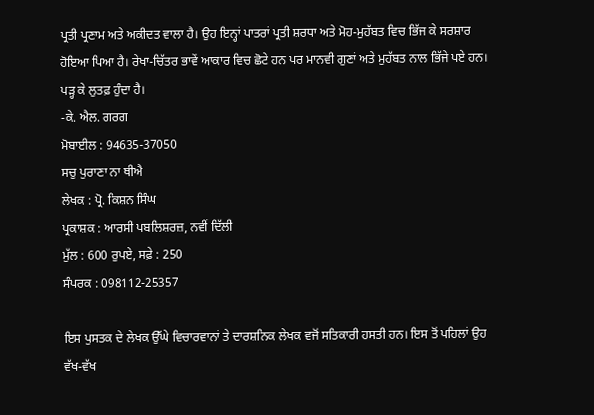ਪ੍ਰਤੀ ਪ੍ਰਣਾਮ ਅਤੇ ਅਕੀਦਤ ਵਾਲਾ ਹੈ। ਉਹ ਇਨ੍ਹਾਂ ਪਾਤਰਾਂ ਪ੍ਰਤੀ ਸ਼ਰਧਾ ਅਤੇ ਮੋਹ-ਮੁਹੱਬਤ ਵਿਚ ਭਿੱਜ ਕੇ ਸਰਸ਼ਾਰ ਹੋਇਆ ਪਿਆ ਹੈ। ਰੇਖਾ-ਚਿੱਤਰ ਭਾਵੇਂ ਆਕਾਰ ਵਿਚ ਛੋਟੇ ਹਨ ਪਰ ਮਾਨਵੀ ਗੁਣਾਂ ਅਤੇ ਮੁਹੱਬਤ ਨਾਲ ਭਿੱਜੇ ਪਏ ਹਨ। ਪੜ੍ਹ ਕੇ ਲੁਤਫ਼ ਹੁੰਦਾ ਹੈ।
-ਕੇ. ਐਲ. ਗਰਗ
ਮੋਬਾਈਲ : 94635-37050
ਸਚੁ ਪੁਰਾਣਾ ਨਾ ਥੀਐ
ਲੇਖਕ : ਪ੍ਰੋ. ਕਿਸ਼ਨ ਸਿੰਘ
ਪ੍ਰਕਾਸ਼ਕ : ਆਰਸੀ ਪਬਲਿਸ਼ਰਜ਼, ਨਵੀਂ ਦਿੱਲੀ
ਮੁੱਲ : 600 ਰੁਪਏ, ਸਫ਼ੇ : 250
ਸੰਪਰਕ : 098112-25357

ਇਸ ਪੁਸਤਕ ਦੇ ਲੇਖਕ ਉੱਘੇ ਵਿਚਾਰਵਾਨਾਂ ਤੇ ਦਾਰਸ਼ਨਿਕ ਲੇਖਕ ਵਜੋਂ ਸਤਿਕਾਰੀ ਹਸਤੀ ਹਨ। ਇਸ ਤੋਂ ਪਹਿਲਾਂ ਉਹ ਵੱਖ-ਵੱਖ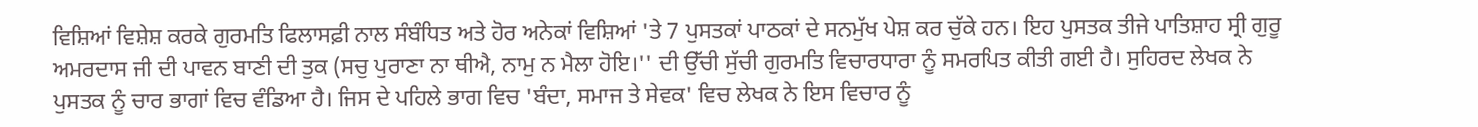ਵਿਸ਼ਿਆਂ ਵਿਸ਼ੇਸ਼ ਕਰਕੇ ਗੁਰਮਤਿ ਫਿਲਾਸਫ਼ੀ ਨਾਲ ਸੰਬੰਧਿਤ ਅਤੇ ਹੋਰ ਅਨੇਕਾਂ ਵਿਸ਼ਿਆਂ 'ਤੇ 7 ਪੁਸਤਕਾਂ ਪਾਠਕਾਂ ਦੇ ਸਨਮੁੱਖ ਪੇਸ਼ ਕਰ ਚੁੱਕੇ ਹਨ। ਇਹ ਪੁਸਤਕ ਤੀਜੇ ਪਾਤਿਸ਼ਾਹ ਸ੍ਰੀ ਗੁਰੂ ਅਮਰਦਾਸ ਜੀ ਦੀ ਪਾਵਨ ਬਾਣੀ ਦੀ ਤੁਕ (ਸਚੁ ਪੁਰਾਣਾ ਨਾ ਥੀਐ, ਨਾਮੁ ਨ ਮੈਲਾ ਹੋਇ।'' ਦੀ ਉੱਚੀ ਸੁੱਚੀ ਗੁਰਮਤਿ ਵਿਚਾਰਧਾਰਾ ਨੂੰ ਸਮਰਪਿਤ ਕੀਤੀ ਗਈ ਹੈ। ਸੁਹਿਰਦ ਲੇਖਕ ਨੇ ਪੁਸਤਕ ਨੂੰ ਚਾਰ ਭਾਗਾਂ ਵਿਚ ਵੰਡਿਆ ਹੈ। ਜਿਸ ਦੇ ਪਹਿਲੇ ਭਾਗ ਵਿਚ 'ਬੰਦਾ, ਸਮਾਜ ਤੇ ਸੇਵਕ' ਵਿਚ ਲੇਖਕ ਨੇ ਇਸ ਵਿਚਾਰ ਨੂੰ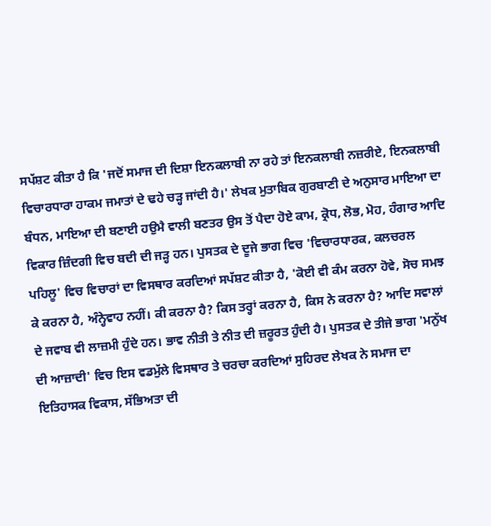ਸਪੱਸ਼ਟ ਕੀਤਾ ਹੈ ਕਿ 'ਜਦੋਂ ਸਮਾਜ ਦੀ ਦਿਸ਼ਾ ਇਨਕਲਾਬੀ ਨਾ ਰਹੇ ਤਾਂ ਇਨਕਲਾਬੀ ਨਜ਼ਰੀਏ, ਇਨਕਲਾਬੀ ਵਿਚਾਰਧਾਰਾ ਹਾਕਮ ਜਮਾਤਾਂ ਦੇ ਢਹੇ ਚੜ੍ਹ ਜਾਂਦੀ ਹੈ।' ਲੇਖਕ ਮੁਤਾਬਿਕ ਗੁਰਬਾਣੀ ਦੇ ਅਨੁਸਾਰ ਮਾਇਆ ਦਾ ਬੰਧਨ, ਮਾਇਆ ਦੀ ਬਣਾਈ ਹਉਮੈ ਵਾਲੀ ਬਣਤਰ ਉਸ ਤੋਂ ਪੈਦਾ ਹੋਏ ਕਾਮ, ਕ੍ਰੋਧ, ਲੋਭ, ਮੋਹ, ਹੰਗਾਰ ਆਦਿ ਵਿਕਾਰ ਜ਼ਿੰਦਗੀ ਵਿਚ ਬਦੀ ਦੀ ਜੜ੍ਹ ਹਨ। ਪੁਸਤਕ ਦੇ ਦੂਜੇ ਭਾਗ ਵਿਚ 'ਵਿਚਾਰਧਾਰਕ, ਕਲਚਰਲ ਪਹਿਲੂ' ਵਿਚ ਵਿਚਾਰਾਂ ਦਾ ਵਿਸਥਾਰ ਕਰਦਿਆਂ ਸਪੱਸ਼ਟ ਕੀਤਾ ਹੈ, 'ਕੋਈ ਵੀ ਕੰਮ ਕਰਨਾ ਹੋਵੇ, ਸੋਚ ਸਮਝ ਕੇ ਕਰਨਾ ਹੈ, ਅੰਨ੍ਹੇਵਾਹ ਨਹੀਂ। ਕੀ ਕਰਨਾ ਹੈ? ਕਿਸ ਤਰ੍ਹਾਂ ਕਰਨਾ ਹੈ, ਕਿਸ ਨੇ ਕਰਨਾ ਹੈ? ਆਦਿ ਸਵਾਲਾਂ ਦੇ ਜਵਾਬ ਵੀ ਲਾਜ਼ਮੀ ਹੁੰਦੇ ਹਨ। ਭਾਵ ਨੀਤੀ ਤੇ ਨੀਤ ਦੀ ਜ਼ਰੂਰਤ ਹੁੰਦੀ ਹੈ। ਪੁਸਤਕ ਦੇ ਤੀਜੇ ਭਾਗ 'ਮਨੁੱਖ ਦੀ ਆਜ਼ਾਦੀ' ਵਿਚ ਇਸ ਵਡਮੁੱਲੇ ਵਿਸਥਾਰ ਤੇ ਚਰਚਾ ਕਰਦਿਆਂ ਸੁਹਿਰਦ ਲੇਖਕ ਨੇ ਸਮਾਜ ਦਾ ਇਤਿਹਾਸਕ ਵਿਕਾਸ, ਸੱਭਿਅਤਾ ਦੀ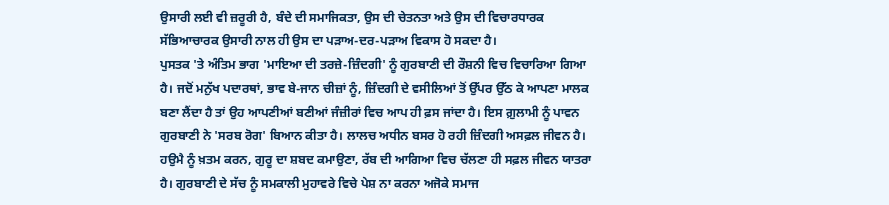ਉਸਾਰੀ ਲਈ ਵੀ ਜ਼ਰੂਰੀ ਹੈ, ਬੰਦੇ ਦੀ ਸਮਾਜਿਕਤਾ, ਉਸ ਦੀ ਚੇਤਨਤਾ ਅਤੇ ਉਸ ਦੀ ਵਿਚਾਰਧਾਰਕ ਸੱਭਿਆਚਾਰਕ ਉਸਾਰੀ ਨਾਲ ਹੀ ਉਸ ਦਾ ਪੜਾਅ-ਦਰ-ਪੜਾਅ ਵਿਕਾਸ ਹੋ ਸਕਦਾ ਹੈ।
ਪੁਸਤਕ 'ਤੇ ਅੰਤਿਮ ਭਾਗ 'ਮਾਇਆ ਦੀ ਤਰਜ਼ੇ-ਜ਼ਿੰਦਗੀ' ਨੂੰ ਗੁਰਬਾਣੀ ਦੀ ਰੌਸ਼ਨੀ ਵਿਚ ਵਿਚਾਰਿਆ ਗਿਆ ਹੈ। ਜਦੋਂ ਮਨੁੱਖ ਪਦਾਰਥਾਂ, ਭਾਵ ਬੇ-ਜਾਨ ਚੀਜ਼ਾਂ ਨੂੰ, ਜ਼ਿੰਦਗੀ ਦੇ ਵਸੀਲਿਆਂ ਤੋਂ ਉੱਪਰ ਉੱਠ ਕੇ ਆਪਣਾ ਮਾਲਕ ਬਣਾ ਲੈਂਦਾ ਹੈ ਤਾਂ ਉਹ ਆਪਣੀਆਂ ਬਣੀਆਂ ਜੰਜ਼ੀਰਾਂ ਵਿਚ ਆਪ ਹੀ ਫ਼ਸ ਜਾਂਦਾ ਹੈ। ਇਸ ਗ਼ੁਲਾਮੀ ਨੂੰ ਪਾਵਨ ਗੁਰਬਾਣੀ ਨੇ 'ਸਰਬ ਰੋਗ' ਬਿਆਨ ਕੀਤਾ ਹੈ। ਲਾਲਚ ਅਧੀਨ ਬਸਰ ਹੋ ਰਹੀ ਜ਼ਿੰਦਗੀ ਅਸਫ਼ਲ ਜੀਵਨ ਹੈ। ਹਉਮੈ ਨੂੰ ਖ਼ਤਮ ਕਰਨ, ਗੁਰੂ ਦਾ ਸ਼ਬਦ ਕਮਾਉਣਾ, ਰੱਬ ਦੀ ਆਗਿਆ ਵਿਚ ਚੱਲਣਾ ਹੀ ਸਫ਼ਲ ਜੀਵਨ ਯਾਤਰਾ ਹੈ। ਗੁਰਬਾਣੀ ਦੇ ਸੱਚ ਨੂੰ ਸਮਕਾਲੀ ਮੁਹਾਵਰੇ ਵਿਚੇ ਪੇਸ਼ ਨਾ ਕਰਨਾ ਅਜੋਕੇ ਸਮਾਜ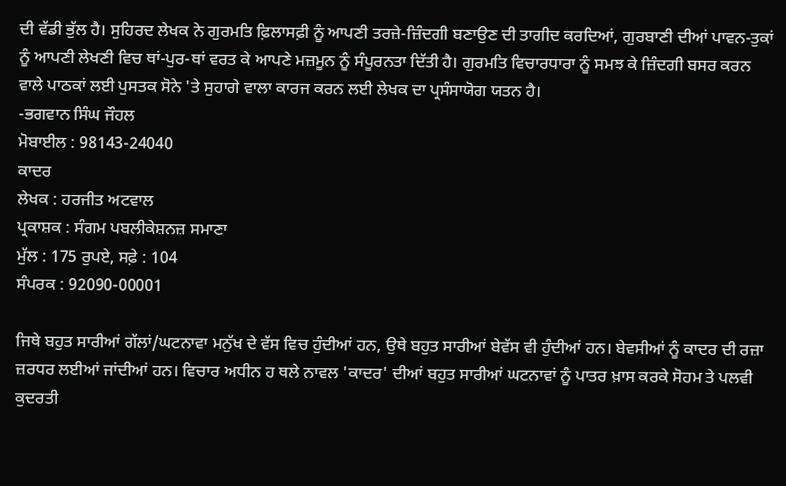ਦੀ ਵੱਡੀ ਭੁੱਲ ਹੈ। ਸੁਹਿਰਦ ਲੇਖਕ ਨੇ ਗੁਰਮਤਿ ਫ਼ਿਲਾਸਫ਼ੀ ਨੂੰ ਆਪਣੀ ਤਰਜ਼ੇ-ਜ਼ਿੰਦਗੀ ਬਣਾਉਣ ਦੀ ਤਾਗੀਦ ਕਰਦਿਆਂ, ਗੁਰਬਾਣੀ ਦੀਆਂ ਪਾਵਨ-ਤੁਕਾਂ ਨੂੰ ਆਪਣੀ ਲੇਖਣੀ ਵਿਚ ਥਾਂ-ਪੁਰ-ਥਾਂ ਵਰਤ ਕੇ ਆਪਣੇ ਮਜ਼ਮੂਨ ਨੂੰ ਸੰਪੂਰਨਤਾ ਦਿੱਤੀ ਹੈ। ਗੁਰਮਤਿ ਵਿਚਾਰਧਾਰਾ ਨੂੰ ਸਮਝ ਕੇ ਜ਼ਿੰਦਗੀ ਬਸਰ ਕਰਨ ਵਾਲੇ ਪਾਠਕਾਂ ਲਈ ਪੁਸਤਕ ਸੋਨੇ 'ਤੇ ਸੁਹਾਗੇ ਵਾਲਾ ਕਾਰਜ ਕਰਨ ਲਈ ਲੇਖਕ ਦਾ ਪ੍ਰਸੰਸਾਯੋਗ ਯਤਨ ਹੈ।
-ਭਗਵਾਨ ਸਿੰਘ ਜੌਹਲ
ਮੋਬਾਈਲ : 98143-24040
ਕਾਦਰ
ਲੇਖਕ : ਹਰਜੀਤ ਅਟਵਾਲ
ਪ੍ਰਕਾਸ਼ਕ : ਸੰਗਮ ਪਬਲੀਕੇਸ਼ਨਜ਼ ਸਮਾਣਾ
ਮੁੱਲ : 175 ਰੁਪਏ, ਸਫ਼ੇ : 104
ਸੰਪਰਕ : 92090-00001

ਜਿਥੇ ਬਹੁਤ ਸਾਰੀਆਂ ਗੱਲਾਂ/ਘਟਨਾਵਾ ਮਨੁੱਖ ਦੇ ਵੱਸ ਵਿਚ ਹੁੰਦੀਆਂ ਹਨ, ਉਥੇ ਬਹੁਤ ਸਾਰੀਆਂ ਬੇਵੱਸ ਵੀ ਹੁੰਦੀਆਂ ਹਨ। ਬੇਵਸੀਆਂ ਨੂੰ ਕਾਦਰ ਦੀ ਰਜ਼ਾ ਜ਼ਰਧਰ ਲਈਆਂ ਜਾਂਦੀਆਂ ਹਨ। ਵਿਚਾਰ ਅਧੀਨ ਹ ਥਲੇ ਨਾਵਲ 'ਕਾਦਰ' ਦੀਆਂ ਬਹੁਤ ਸਾਰੀਆਂ ਘਟਨਾਵਾਂ ਨੂੰ ਪਾਤਰ ਖ਼ਾਸ ਕਰਕੇ ਸੋਹਮ ਤੇ ਪਲਵੀ ਕੁਦਰਤੀ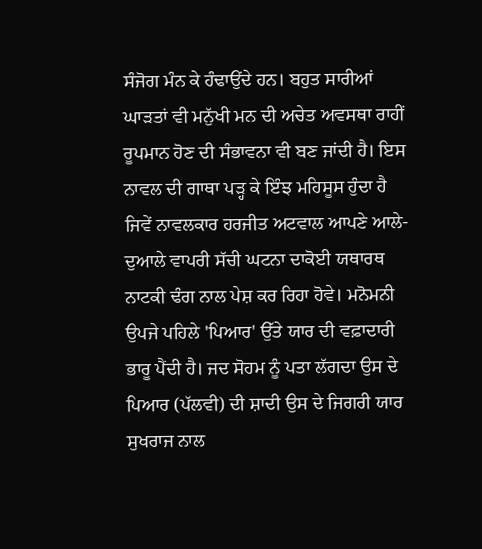ਸੰਜੋਗ ਮੰਨ ਕੇ ਹੰਢਾਉਂਦੇ ਹਨ। ਬਹੁਤ ਸਾਰੀਆਂ ਘਾੜਤਾਂ ਵੀ ਮਨੁੱਖੀ ਮਨ ਦੀ ਅਚੇਤ ਅਵਸਥਾ ਰਾਹੀਂ ਰੂਪਮਾਨ ਹੋਣ ਦੀ ਸੰਭਾਵਨਾ ਵੀ ਬਣ ਜਾਂਦੀ ਹੈ। ਇਸ ਨਾਵਲ ਦੀ ਗਾਥਾ ਪੜ੍ਹ ਕੇ ਇੰਝ ਮਹਿਸੂਸ ਹੁੰਦਾ ਹੈ ਜਿਵੇਂ ਨਾਵਲਕਾਰ ਹਰਜੀਤ ਅਟਵਾਲ ਆਪਣੇ ਆਲੇ-ਦੁਆਲੇ ਵਾਪਰੀ ਸੱਚੀ ਘਟਨਾ ਦਾਕੋਈ ਯਥਾਰਥ ਨਾਟਕੀ ਢੰਗ ਨਾਲ ਪੇਸ਼ ਕਰ ਰਿਹਾ ਹੋਵੇ। ਮਨੋਮਨੀ ਉਪਜੇ ਪਹਿਲੇ 'ਪਿਆਰ' ਉੱਤੇ ਯਾਰ ਦੀ ਵਫ਼ਾਦਾਰੀ ਭਾਰੂ ਪੈਂਦੀ ਹੈ। ਜਦ ਸੋਹਮ ਨੂੰ ਪਤਾ ਲੱਗਦਾ ਉਸ ਦੇ ਪਿਆਰ (ਪੱਲਵੀ) ਦੀ ਸ਼ਾਦੀ ਉਸ ਦੇ ਜਿਗਰੀ ਯਾਰ ਸੁਖਰਾਜ ਨਾਲ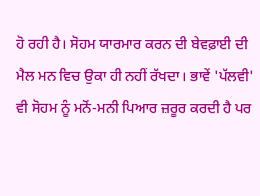ਹੋ ਰਹੀ ਹੈ। ਸੋਹਮ ਯਾਰਮਾਰ ਕਰਨ ਦੀ ਬੇਵਫ਼ਾਈ ਦੀ ਮੈਲ ਮਨ ਵਿਚ ਉਕਾ ਹੀ ਨਹੀਂ ਰੱਖਦਾ। ਭਾਵੇਂ 'ਪੱਲਵੀ' ਵੀ ਸੋਹਮ ਨੂੰ ਮਨੋਂ-ਮਨੀ ਪਿਆਰ ਜ਼ਰੂਰ ਕਰਦੀ ਹੈ ਪਰ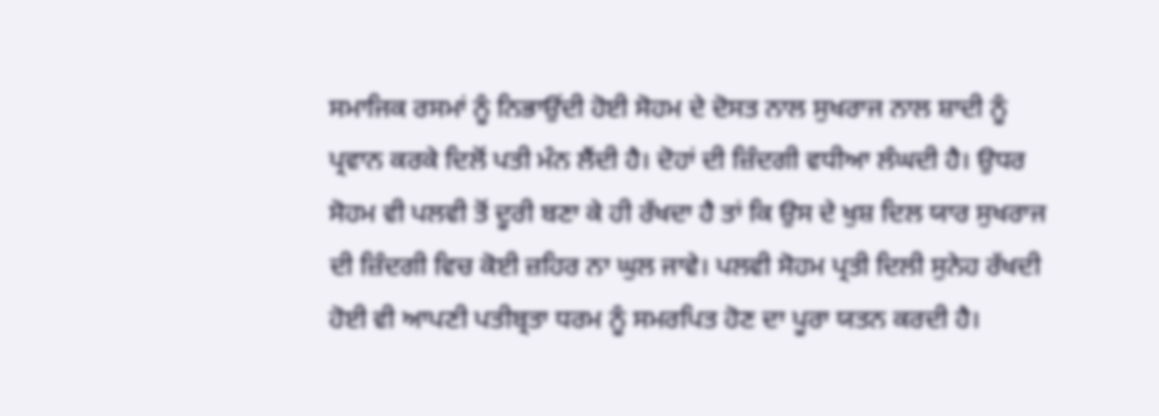ਸਮਾਜਿਕ ਰਸਮਾਂ ਨੂੰ ਨਿਭਾਉਂਦੀ ਹੋਈ ਸੋਹਮ ਦੇ ਦੋਸਤ ਨਾਲ ਸੁਖਰਾਜ ਨਾਲ ਸ਼ਾਦੀ ਨੂੰ ਪ੍ਰਵਾਨ ਕਰਕੇ ਦਿਲੋਂ ਪਤੀ ਮੰਨ ਲੈਂਦੀ ਹੈ। ਦੋਹਾਂ ਦੀ ਜ਼ਿੰਦਗੀ ਵਧੀਆ ਲੰਘਦੀ ਹੈ। ਉਧਰ ਸੋਹਮ ਵੀ ਪਲਵੀ ਤੋਂ ਦੂਰੀ ਬਣਾ ਕੇ ਹੀ ਰੱਖਦਾ ਹੈ ਤਾਂ ਕਿ ਉਸ ਦੇ ਖੁਸ਼ ਦਿਲ ਯਾਰ ਸੁਖਰਾਜ ਦੀ ਜ਼ਿੰਦਗੀ ਵਿਚ ਕੋਈ ਜ਼ਹਿਰ ਨਾ ਘੁਲ ਜਾਵੇ। ਪਲਵੀ ਸੋਹਮ ਪ੍ਰਤੀ ਦਿਲੀ ਸੁਨੇਹ ਰੱਖਦੀ ਹੋਈ ਵੀ ਆਪਣੀ ਪਤੀਬ੍ਰਤਾ ਧਰਮ ਨੂੰ ਸਮਰਪਿਤ ਹੋਣ ਦਾ ਪੂਰਾ ਯਤਨ ਕਰਦੀ ਹੈ।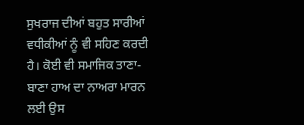ਸੁਖਰਾਜ ਦੀਆਂ ਬਹੁਤ ਸਾਰੀਆਂ ਵਧੀਕੀਆਂ ਨੂੰ ਵੀ ਸਹਿਣ ਕਰਦੀ ਹੈ। ਕੋਈ ਵੀ ਸਮਾਜਿਕ ਤਾਣਾ-ਬਾਣਾ ਹਾਅ ਦਾ ਨਾਅਰਾ ਮਾਰਨ ਲਈ ਉਸ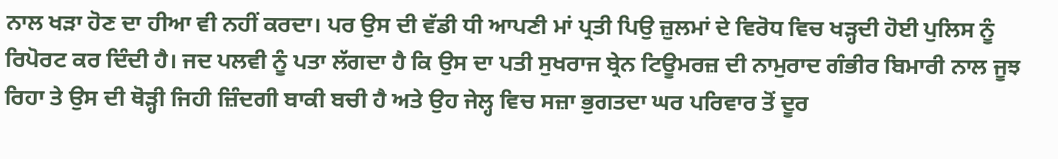ਨਾਲ ਖੜਾ ਹੋਣ ਦਾ ਹੀਆ ਵੀ ਨਹੀਂ ਕਰਦਾ। ਪਰ ਉਸ ਦੀ ਵੱਡੀ ਧੀ ਆਪਣੀ ਮਾਂ ਪ੍ਰਤੀ ਪਿਉ ਜ਼ੁਲਮਾਂ ਦੇ ਵਿਰੋਧ ਵਿਚ ਖੜ੍ਹਦੀ ਹੋਈ ਪੁਲਿਸ ਨੂੰ ਰਿਪੋਰਟ ਕਰ ਦਿੰਦੀ ਹੈ। ਜਦ ਪਲਵੀ ਨੂੰ ਪਤਾ ਲੱਗਦਾ ਹੈ ਕਿ ਉਸ ਦਾ ਪਤੀ ਸੁਖਰਾਜ ਬ੍ਰੇਨ ਟਿਊਮਰਜ਼ ਦੀ ਨਾਮੁਰਾਦ ਗੰਭੀਰ ਬਿਮਾਰੀ ਨਾਲ ਜੂਝ ਰਿਹਾ ਤੇ ਉਸ ਦੀ ਥੋੜ੍ਹੀ ਜਿਹੀ ਜ਼ਿੰਦਗੀ ਬਾਕੀ ਬਚੀ ਹੈ ਅਤੇ ਉਹ ਜੇਲ੍ਹ ਵਿਚ ਸਜ਼ਾ ਭੁਗਤਦਾ ਘਰ ਪਰਿਵਾਰ ਤੋਂ ਦੂਰ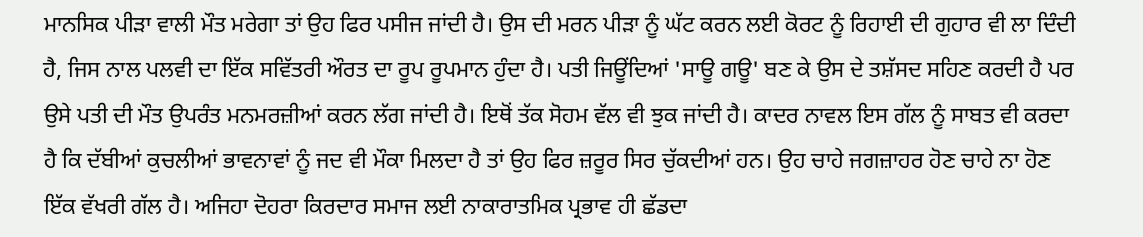ਮਾਨਸਿਕ ਪੀੜਾ ਵਾਲੀ ਮੌਤ ਮਰੇਗਾ ਤਾਂ ਉਹ ਫਿਰ ਪਸੀਜ ਜਾਂਦੀ ਹੈ। ਉਸ ਦੀ ਮਰਨ ਪੀੜਾ ਨੂੰ ਘੱਟ ਕਰਨ ਲਈ ਕੋਰਟ ਨੂੰ ਰਿਹਾਈ ਦੀ ਗੁਹਾਰ ਵੀ ਲਾ ਦਿੰਦੀ ਹੈ, ਜਿਸ ਨਾਲ ਪਲਵੀ ਦਾ ਇੱਕ ਸਵਿੱਤਰੀ ਔਰਤ ਦਾ ਰੂਪ ਰੂਪਮਾਨ ਹੁੰਦਾ ਹੈ। ਪਤੀ ਜਿਊਂਦਿਆਂ 'ਸਾਊ ਗਊ' ਬਣ ਕੇ ਉਸ ਦੇ ਤਸ਼ੱਸਦ ਸਹਿਣ ਕਰਦੀ ਹੈ ਪਰ ਉਸੇ ਪਤੀ ਦੀ ਮੌਤ ਉਪਰੰਤ ਮਨਮਰਜ਼ੀਆਂ ਕਰਨ ਲੱਗ ਜਾਂਦੀ ਹੈ। ਇਥੋਂ ਤੱਕ ਸੋਹਮ ਵੱਲ ਵੀ ਝੁਕ ਜਾਂਦੀ ਹੈ। ਕਾਦਰ ਨਾਵਲ ਇਸ ਗੱਲ ਨੂੰ ਸਾਬਤ ਵੀ ਕਰਦਾ ਹੈ ਕਿ ਦੱਬੀਆਂ ਕੁਚਲੀਆਂ ਭਾਵਨਾਵਾਂ ਨੂੰ ਜਦ ਵੀ ਮੌਕਾ ਮਿਲਦਾ ਹੈ ਤਾਂ ਉਹ ਫਿਰ ਜ਼ਰੂਰ ਸਿਰ ਚੁੱਕਦੀਆਂ ਹਨ। ਉਹ ਚਾਹੇ ਜਗਜ਼ਾਹਰ ਹੋਣ ਚਾਹੇ ਨਾ ਹੋਣ ਇੱਕ ਵੱਖਰੀ ਗੱਲ ਹੈ। ਅਜਿਹਾ ਦੋਹਰਾ ਕਿਰਦਾਰ ਸਮਾਜ ਲਈ ਨਾਕਾਰਾਤਮਿਕ ਪ੍ਰਭਾਵ ਹੀ ਛੱਡਦਾ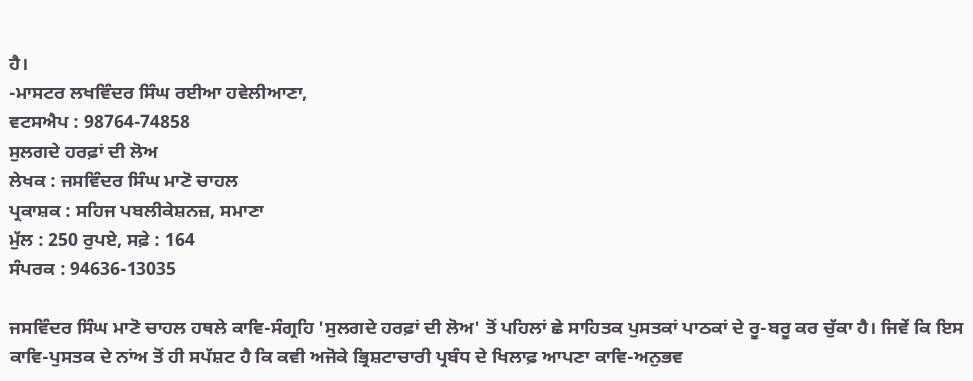ਹੈ।
-ਮਾਸਟਰ ਲਖਵਿੰਦਰ ਸਿੰਘ ਰਈਆ ਹਵੇਲੀਆਣਾ,
ਵਟਸਐਪ : 98764-74858
ਸੁਲਗਦੇ ਹਰਫ਼ਾਂ ਦੀ ਲੋਅ
ਲੇਖਕ : ਜਸਵਿੰਦਰ ਸਿੰਘ ਮਾਣੋ ਚਾਹਲ
ਪ੍ਰਕਾਸ਼ਕ : ਸਹਿਜ ਪਬਲੀਕੇਸ਼ਨਜ਼, ਸਮਾਣਾ
ਮੁੱਲ : 250 ਰੁਪਏ, ਸਫ਼ੇ : 164
ਸੰਪਰਕ : 94636-13035

ਜਸਵਿੰਦਰ ਸਿੰਘ ਮਾਣੋ ਚਾਹਲ ਹਥਲੇ ਕਾਵਿ-ਸੰਗ੍ਰਹਿ 'ਸੁਲਗਦੇ ਹਰਫ਼ਾਂ ਦੀ ਲੋਅ' ਤੋਂ ਪਹਿਲਾਂ ਛੇ ਸਾਹਿਤਕ ਪੁਸਤਕਾਂ ਪਾਠਕਾਂ ਦੇ ਰੂ-ਬਰੂ ਕਰ ਚੁੱਕਾ ਹੈ। ਜਿਵੇਂ ਕਿ ਇਸ ਕਾਵਿ-ਪੁਸਤਕ ਦੇ ਨਾਂਅ ਤੋਂ ਹੀ ਸਪੱਸ਼ਟ ਹੈ ਕਿ ਕਵੀ ਅਜੋਕੇ ਭ੍ਰਿਸ਼ਟਾਚਾਰੀ ਪ੍ਰਬੰਧ ਦੇ ਖਿਲਾਫ਼ ਆਪਣਾ ਕਾਵਿ-ਅਨੁਭਵ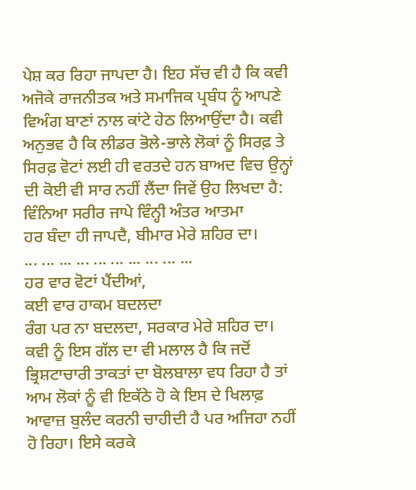ਪੇਸ਼ ਕਰ ਰਿਹਾ ਜਾਪਦਾ ਹੈ। ਇਹ ਸੱਚ ਵੀ ਹੈ ਕਿ ਕਵੀ ਅਜੋਕੇ ਰਾਜਨੀਤਕ ਅਤੇ ਸਮਾਜਿਕ ਪ੍ਰਬੰਧ ਨੂੰ ਆਪਣੇ ਵਿਅੰਗ ਬਾਣਾਂ ਨਾਲ ਕਾਂਟੇ ਹੇਠ ਲਿਆਉਂਦਾ ਹੈ। ਕਵੀ ਅਨੁਭਵ ਹੈ ਕਿ ਲੀਡਰ ਭੋਲੇ-ਭਾਲੇ ਲੋਕਾਂ ਨੂੰ ਸਿਰਫ਼ ਤੇ ਸਿਰਫ਼ ਵੋਟਾਂ ਲਈ ਹੀ ਵਰਤਦੇ ਹਨ ਬਾਅਦ ਵਿਚ ਉਨ੍ਹਾਂ ਦੀ ਕੋਈ ਵੀ ਸਾਰ ਨਹੀਂ ਲੈਂਦਾ ਜਿਵੇਂ ਉਹ ਲਿਖਦਾ ਹੈ:
ਵਿੰਨਿਆ ਸਰੀਰ ਜਾਪੇ ਵਿੰਨ੍ਹੀ ਅੰਤਰ ਆਤਮਾ
ਹਰ ਬੰਦਾ ਹੀ ਜਾਪਦੈ, ਬੀਮਾਰ ਮੇਰੇ ਸ਼ਹਿਰ ਦਾ।
... ... ... ... ... ... ... ... ... ...
ਹਰ ਵਾਰ ਵੋਟਾਂ ਪੈਂਦੀਆਂ,
ਕਈ ਵਾਰ ਹਾਕਮ ਬਦਲਦਾ
ਰੰਗ ਪਰ ਨਾ ਬਦਲਦਾ, ਸਰਕਾਰ ਮੇਰੇ ਸ਼ਹਿਰ ਦਾ।
ਕਵੀ ਨੂੰ ਇਸ ਗੱਲ ਦਾ ਵੀ ਮਲਾਲ ਹੈ ਕਿ ਜਦੋਂ ਭ੍ਰਿਸ਼ਟਾਚਾਰੀ ਤਾਕਤਾਂ ਦਾ ਬੋਲਬਾਲਾ ਵਧ ਰਿਹਾ ਹੈ ਤਾਂ ਆਮ ਲੋਕਾਂ ਨੂੰ ਵੀ ਇਕੱਠੇ ਹੋ ਕੇ ਇਸ ਦੇ ਖਿਲਾਫ਼ ਆਵਾਜ਼ ਬੁਲੰਦ ਕਰਨੀ ਚਾਹੀਦੀ ਹੈ ਪਰ ਅਜਿਹਾ ਨਹੀਂ ਹੋ ਰਿਹਾ। ਇਸੇ ਕਰਕੇ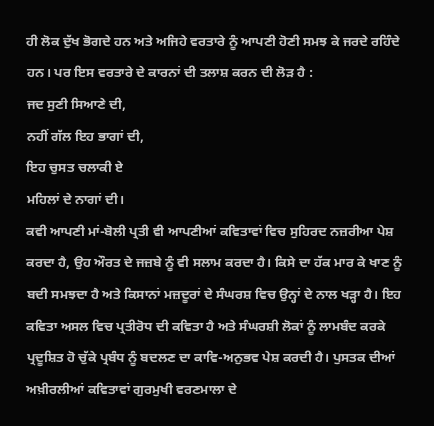ਹੀ ਲੋਕ ਦੁੱਖ ਭੋਗਦੇ ਹਨ ਅਤੇ ਅਜਿਹੇ ਵਰਤਾਰੇ ਨੂੰ ਆਪਣੀ ਹੋਣੀ ਸਮਝ ਕੇ ਜਰਦੇ ਰਹਿੰਦੇ ਹਨ। ਪਰ ਇਸ ਵਰਤਾਰੇ ਦੇ ਕਾਰਨਾਂ ਦੀ ਤਲਾਸ਼ ਕਰਨ ਦੀ ਲੋੜ ਹੈ :
ਜਦ ਸੁਣੀ ਸਿਆਣੇ ਦੀ,
ਨਹੀਂ ਗੱਲ ਇਹ ਭਾਗਾਂ ਦੀ,
ਇਹ ਚੁਸਤ ਚਲਾਕੀ ਏ
ਮਹਿਲਾਂ ਦੇ ਨਾਗਾਂ ਦੀ।
ਕਵੀ ਆਪਣੀ ਮਾਂ-ਬੋਲੀ ਪ੍ਰਤੀ ਵੀ ਆਪਣੀਆਂ ਕਵਿਤਾਵਾਂ ਵਿਚ ਸੁਹਿਰਦ ਨਜ਼ਰੀਆ ਪੇਸ਼ ਕਰਦਾ ਹੈ, ਉਹ ਔਰਤ ਦੇ ਜਜ਼ਬੇ ਨੂੰ ਵੀ ਸਲਾਮ ਕਰਦਾ ਹੈ। ਕਿਸੇ ਦਾ ਹੱਕ ਮਾਰ ਕੇ ਖਾਣ ਨੂੰ ਬਦੀ ਸਮਝਦਾ ਹੈ ਅਤੇ ਕਿਸਾਨਾਂ ਮਜ਼ਦੂਰਾਂ ਦੇ ਸੰਘਰਸ਼ ਵਿਚ ਉਨ੍ਹਾਂ ਦੇ ਨਾਲ ਖੜ੍ਹਾ ਹੈ। ਇਹ ਕਵਿਤਾ ਅਸਲ ਵਿਚ ਪ੍ਰਤੀਰੋਧ ਦੀ ਕਵਿਤਾ ਹੈ ਅਤੇ ਸੰਘਰਸ਼ੀ ਲੋਕਾਂ ਨੂੰ ਲਾਮਬੰਦ ਕਰਕੇ ਪ੍ਰਦੂਸ਼ਿਤ ਹੋ ਚੁੱਕੇ ਪ੍ਰਬੰਧ ਨੂੰ ਬਦਲਣ ਦਾ ਕਾਵਿ-ਅਨੁਭਵ ਪੇਸ਼ ਕਰਦੀ ਹੈ। ਪੁਸਤਕ ਦੀਆਂ ਅਖ਼ੀਰਲੀਆਂ ਕਵਿਤਾਵਾਂ ਗੁਰਮੁਖੀ ਵਰਣਮਾਲਾ ਦੇ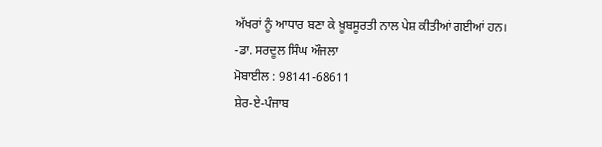ਅੱਖਰਾਂ ਨੂੰ ਆਧਾਰ ਬਣਾ ਕੇ ਖ਼ੂਬਸੂਰਤੀ ਨਾਲ ਪੇਸ਼ ਕੀਤੀਆਂ ਗਈਆਂ ਹਨ।
-ਡਾ. ਸਰਦੂਲ ਸਿੰਘ ਔਜਲਾ
ਮੋਬਾਈਲ : 98141-68611
ਸ਼ੇਰ-ਏ-ਪੰਜਾਬ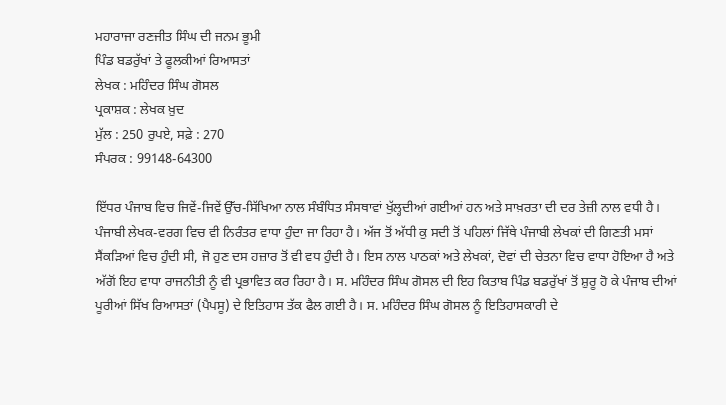ਮਹਾਰਾਜਾ ਰਣਜੀਤ ਸਿੰਘ ਦੀ ਜਨਮ ਭੂਮੀ
ਪਿੰਡ ਬਡਰੁੱਖਾਂ ਤੇ ਫੂਲਕੀਆਂ ਰਿਆਸਤਾਂ
ਲੇਖਕ : ਮਹਿੰਦਰ ਸਿੰਘ ਗੋਸਲ
ਪ੍ਰਕਾਸ਼ਕ : ਲੇਖਕ ਖ਼ੁਦ
ਮੁੱਲ : 250 ਰੁਪਏ, ਸਫ਼ੇ : 270
ਸੰਪਰਕ : 99148-64300

ਇੱਧਰ ਪੰਜਾਬ ਵਿਚ ਜਿਵੇਂ-ਜਿਵੇਂ ਉੱਚ-ਸਿੱਖਿਆ ਨਾਲ ਸੰਬੰਧਿਤ ਸੰਸਥਾਵਾਂ ਖੁੱਲ੍ਹਦੀਆਂ ਗਈਆਂ ਹਨ ਅਤੇ ਸਾਖ਼ਰਤਾ ਦੀ ਦਰ ਤੇਜ਼ੀ ਨਾਲ ਵਧੀ ਹੈ। ਪੰਜਾਬੀ ਲੇਖਕ-ਵਰਗ ਵਿਚ ਵੀ ਨਿਰੰਤਰ ਵਾਧਾ ਹੁੰਦਾ ਜਾ ਰਿਹਾ ਹੈ। ਅੱਜ ਤੋਂ ਅੱਧੀ ਕੁ ਸਦੀ ਤੋਂ ਪਹਿਲਾਂ ਜਿੱਥੇ ਪੰਜਾਬੀ ਲੇਖਕਾਂ ਦੀ ਗਿਣਤੀ ਮਸਾਂ ਸੈਂਕੜਿਆਂ ਵਿਚ ਹੁੰਦੀ ਸੀ, ਜੋ ਹੁਣ ਦਸ ਹਜ਼ਾਰ ਤੋਂ ਵੀ ਵਧ ਹੁੰਦੀ ਹੈ। ਇਸ ਨਾਲ ਪਾਠਕਾਂ ਅਤੇ ਲੇਖਕਾਂ, ਦੋਵਾਂ ਦੀ ਚੇਤਨਾ ਵਿਚ ਵਾਧਾ ਹੋਇਆ ਹੈ ਅਤੇ ਅੱਗੋਂ ਇਹ ਵਾਧਾ ਰਾਜਨੀਤੀ ਨੂੰ ਵੀ ਪ੍ਰਭਾਵਿਤ ਕਰ ਰਿਹਾ ਹੈ। ਸ. ਮਹਿੰਦਰ ਸਿੰਘ ਗੋਸਲ ਦੀ ਇਹ ਕਿਤਾਬ ਪਿੰਡ ਬਡਰੁੱਖਾਂ ਤੋਂ ਸ਼ੁਰੂ ਹੋ ਕੇ ਪੰਜਾਬ ਦੀਆਂ ਪੂਰੀਆਂ ਸਿੱਖ ਰਿਆਸਤਾਂ (ਪੈਪਸੂ) ਦੇ ਇਤਿਹਾਸ ਤੱਕ ਫੈਲ ਗਈ ਹੈ। ਸ. ਮਹਿੰਦਰ ਸਿੰਘ ਗੋਸਲ ਨੂੰ ਇਤਿਹਾਸਕਾਰੀ ਦੇ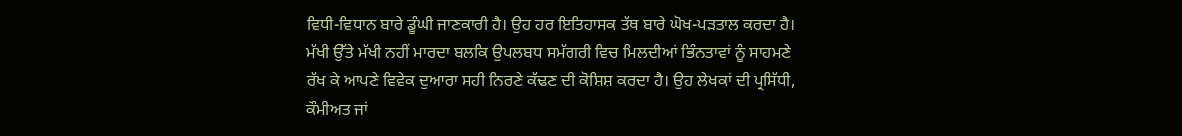ਵਿਧੀ-ਵਿਧਾਨ ਬਾਰੇ ਡੂੰਘੀ ਜਾਣਕਾਰੀ ਹੈ। ਉਹ ਹਰ ਇਤਿਹਾਸਕ ਤੱਥ ਬਾਰੇ ਘੋਖ-ਪੜਤਾਲ ਕਰਦਾ ਹੈ। ਮੱਖੀ ਉੱਤੇ ਮੱਖੀ ਨਹੀਂ ਮਾਰਦਾ ਬਲਕਿ ਉਪਲਬਧ ਸਮੱਗਰੀ ਵਿਚ ਮਿਲਦੀਆਂ ਭਿੰਨਤਾਵਾਂ ਨੂੰ ਸਾਹਮਣੇ ਰੱਖ ਕੇ ਆਪਣੇ ਵਿਵੇਕ ਦੁਆਰਾ ਸਹੀ ਨਿਰਣੇ ਕੱਢਣ ਦੀ ਕੋਸ਼ਿਸ਼ ਕਰਦਾ ਹੈ। ਉਹ ਲੇਖਕਾਂ ਦੀ ਪ੍ਰਸਿੱਧੀ, ਕੌਮੀਅਤ ਜਾਂ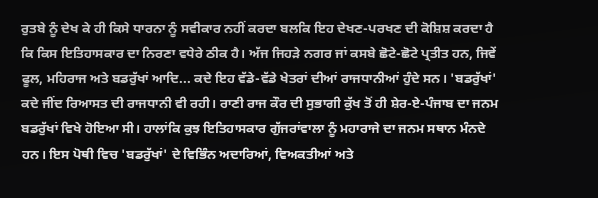ਰੁਤਬੇ ਨੂੰ ਦੇਖ ਕੇ ਹੀ ਕਿਸੇ ਧਾਰਨਾ ਨੂੰ ਸਵੀਕਾਰ ਨਹੀਂ ਕਰਦਾ ਬਲਕਿ ਇਹ ਦੇਖਣ-ਪਰਖਣ ਦੀ ਕੋਸ਼ਿਸ਼ ਕਰਦਾ ਹੈ ਕਿ ਕਿਸ ਇਤਿਹਾਸਕਾਰ ਦਾ ਨਿਰਣਾ ਵਧੇਰੇ ਠੀਕ ਹੈ। ਅੱਜ ਜਿਹੜੇ ਨਗਰ ਜਾਂ ਕਸਬੇ ਛੋਟੇ-ਛੋਟੇ ਪ੍ਰਤੀਤ ਹਨ, ਜਿਵੇਂ ਫੂਲ, ਮਹਿਰਾਜ ਅਤੇ ਬਡਰੁੱਖਾਂ ਆਦਿ... ਕਦੇ ਇਹ ਵੱਡੇ-ਵੱਡੇ ਖੇਤਰਾਂ ਦੀਆਂ ਰਾਜਧਾਨੀਆਂ ਹੁੰਦੇ ਸਨ। 'ਬਡਰੁੱਖਾਂ' ਕਦੇ ਜੀਂਦ ਰਿਆਸਤ ਦੀ ਰਾਜਧਾਨੀ ਵੀ ਰਹੀ। ਰਾਣੀ ਰਾਜ ਕੌਰ ਦੀ ਸੁਭਾਗੀ ਕੁੱਖ ਤੋਂ ਹੀ ਸ਼ੇਰ-ਏ-ਪੰਜਾਬ ਦਾ ਜਨਮ ਬਡਰੁੱਖਾਂ ਵਿਖੇ ਹੋਇਆ ਸੀ। ਹਾਲਾਂਕਿ ਕੁਝ ਇਤਿਹਾਸਕਾਰ ਗੁੱਜਰਾਂਵਾਲਾ ਨੂੰ ਮਹਾਰਾਜੇ ਦਾ ਜਨਮ ਸਥਾਨ ਮੰਨਦੇ ਹਨ। ਇਸ ਪੋਥੀ ਵਿਚ 'ਬਡਰੁੱਖਾਂ' ਦੇ ਵਿਭਿੰਨ ਅਦਾਰਿਆਂ, ਵਿਅਕਤੀਆਂ ਅਤੇ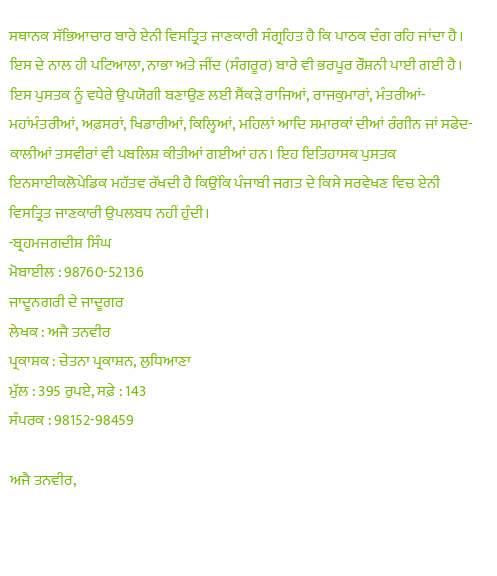ਸਥਾਨਕ ਸੱਭਿਆਚਾਰ ਬਾਰੇ ਏਨੀ ਵਿਸਤ੍ਰਿਤ ਜਾਣਕਾਰੀ ਸੰਗ੍ਰਹਿਤ ਹੈ ਕਿ ਪਾਠਕ ਦੰਗ ਰਹਿ ਜਾਂਦਾ ਹੈ। ਇਸ ਦੇ ਨਾਲ ਹੀ ਪਟਿਆਲਾ, ਨਾਭਾ ਅਤੇ ਜੀਂਦ (ਸੰਗਰੂਰ) ਬਾਰੇ ਵੀ ਭਰਪੂਰ ਰੌਸ਼ਨੀ ਪਾਈ ਗਈ ਹੈ। ਇਸ ਪੁਸਤਕ ਨੂੰ ਵਧੇਰੇ ਉਪਯੋਗੀ ਬਣਾਉਣ ਲਈ ਸੈਂਕੜੇ ਰਾਜਿਆਂ, ਰਾਜਕੁਮਾਰਾਂ, ਮੰਤਰੀਆਂ-ਮਹਾਂਮੰਤਰੀਆਂ, ਅਫ਼ਸਰਾਂ, ਖਿਡਾਰੀਆਂ, ਕਿਲ੍ਹਿਆਂ, ਮਹਿਲਾਂ ਆਦਿ ਸਮਾਰਕਾਂ ਦੀਆਂ ਰੰਗੀਨ ਜਾਂ ਸਫੇਦ-ਕਾਲੀਆਂ ਤਸਵੀਰਾਂ ਵੀ ਪਬਲਿਸ਼ ਕੀਤੀਆਂ ਗਈਆਂ ਹਨ। ਇਹ ਇਤਿਹਾਸਕ ਪੁਸਤਕ ਇਨਸਾਈਕਲੋਪੇਡਿਕ ਮਹੱਤਵ ਰੱਖਦੀ ਹੈ ਕਿਉਂਕਿ ਪੰਜਾਬੀ ਜਗਤ ਦੇ ਕਿਸੇ ਸਰਵੇਖਣ ਵਿਚ ਏਨੀ ਵਿਸਤ੍ਰਿਤ ਜਾਣਕਾਰੀ ਉਪਲਬਧ ਨਹੀਂ ਹੁੰਦੀ।
-ਬ੍ਰਹਮਜਗਦੀਸ਼ ਸਿੰਘ
ਮੋਬਾਈਲ : 98760-52136
ਜਾਦੂਨਗਰੀ ਦੇ ਜਾਦੂਗਰ
ਲੇਖਕ : ਅਜੈ ਤਨਵੀਰ
ਪ੍ਰਕਾਸ਼ਕ : ਚੇਤਨਾ ਪ੍ਰਕਾਸ਼ਨ, ਲੁਧਿਆਣਾ
ਮੁੱਲ : 395 ਰੁਪਏ, ਸਫ਼ੇ : 143
ਸੰਪਰਕ : 98152-98459

ਅਜੈ ਤਨਵੀਰ,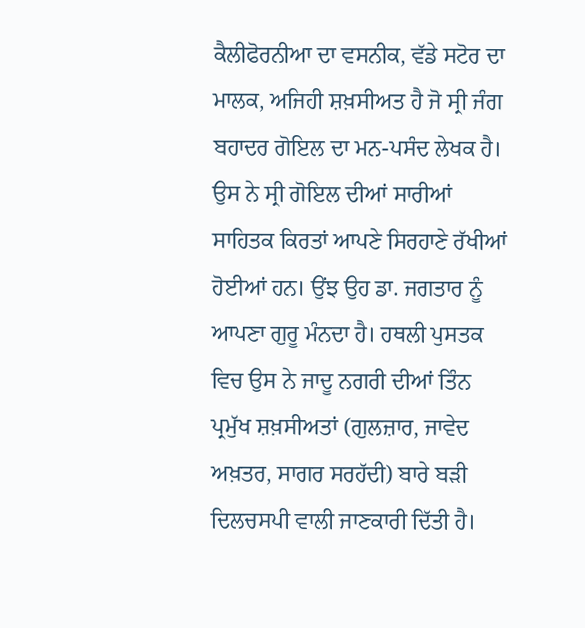ਕੈਲੀਫੋਰਨੀਆ ਦਾ ਵਸਨੀਕ, ਵੱਡੇ ਸਟੋਰ ਦਾ ਮਾਲਕ, ਅਜਿਹੀ ਸ਼ਖ਼ਸੀਅਤ ਹੈ ਜੋ ਸ੍ਰੀ ਜੰਗ ਬਹਾਦਰ ਗੋਇਲ ਦਾ ਮਨ-ਪਸੰਦ ਲੇਖਕ ਹੈ। ਉਸ ਨੇ ਸ੍ਰੀ ਗੋਇਲ ਦੀਆਂ ਸਾਰੀਆਂ ਸਾਹਿਤਕ ਕਿਰਤਾਂ ਆਪਣੇ ਸਿਰਹਾਣੇ ਰੱਖੀਆਂ ਹੋਈਆਂ ਹਨ। ਉਂਝ ਉਹ ਡਾ. ਜਗਤਾਰ ਨੂੰ ਆਪਣਾ ਗੁਰੂ ਮੰਨਦਾ ਹੈ। ਹਥਲੀ ਪੁਸਤਕ ਵਿਚ ਉਸ ਨੇ ਜਾਦੂ ਨਗਰੀ ਦੀਆਂ ਤਿੰਨ ਪ੍ਰਮੁੱਖ ਸ਼ਖ਼ਸੀਅਤਾਂ (ਗੁਲਜ਼ਾਰ, ਜਾਵੇਦ ਅਖ਼ਤਰ, ਸਾਗਰ ਸਰਹੱਦੀ) ਬਾਰੇ ਬੜੀ ਦਿਲਚਸਪੀ ਵਾਲੀ ਜਾਣਕਾਰੀ ਦਿੱਤੀ ਹੈ।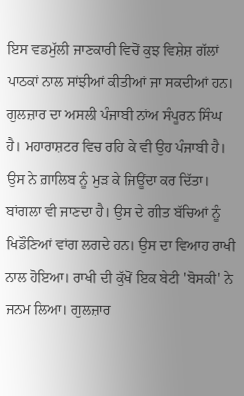ਇਸ ਵਡਮੁੱਲੀ ਜਾਣਕਾਰੀ ਵਿਚੋਂ ਕੁਝ ਵਿਸ਼ੇਸ਼ ਗੱਲਾਂ ਪਾਠਕਾਂ ਨਾਲ ਸਾਂਝੀਆਂ ਕੀਤੀਆਂ ਜਾ ਸਕਦੀਆਂ ਹਨ। ਗੁਲਜ਼ਾਰ ਦਾ ਅਸਲੀ ਪੰਜਾਬੀ ਨਾਂਅ ਸੰਪੂਰਨ ਸਿੰਘ ਹੈ। ਮਹਾਰਾਸ਼ਟਰ ਵਿਚ ਰਹਿ ਕੇ ਵੀ ਉਹ ਪੰਜਾਬੀ ਹੈ। ਉਸ ਨੇ ਗ਼ਾਲਿਬ ਨੂੰ ਮੁੜ ਕੇ ਜਿਊਂਦਾ ਕਰ ਦਿੱਤਾ। ਬਾਂਗਲਾ ਵੀ ਜਾਣਦਾ ਹੈ। ਉਸ ਦੇ ਗੀਤ ਬੱਚਿਆਂ ਨੂੰ ਖਿਡੌਣਿਆਂ ਵਾਂਗ ਲਗਦੇ ਹਨ। ਉਸ ਦਾ ਵਿਆਹ ਰਾਖੀ ਨਾਲ ਹੋਇਆ। ਰਾਖੀ ਦੀ ਕੁੱਖੋਂ ਇਕ ਬੇਟੀ 'ਬੋਸਕੀ' ਨੇ ਜਨਮ ਲਿਆ। ਗੁਲਜ਼ਾਰ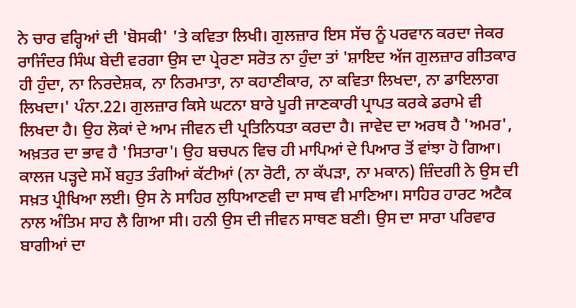ਨੇ ਚਾਰ ਵਰ੍ਹਿਆਂ ਦੀ 'ਬੋਸਕੀ' 'ਤੇ ਕਵਿਤਾ ਲਿਖੀ। ਗੁਲਜ਼ਾਰ ਇਸ ਸੱਚ ਨੂੰ ਪਰਵਾਨ ਕਰਦਾ ਜੇਕਰ ਰਾਜਿੰਦਰ ਸਿੰਘ ਬੇਦੀ ਵਰਗਾ ਉਸ ਦਾ ਪ੍ਰੇਰਣਾ ਸਰੋਤ ਨਾ ਹੁੰਦਾ ਤਾਂ 'ਸ਼ਾਇਦ ਅੱਜ ਗੁਲਜ਼ਾਰ ਗੀਤਕਾਰ ਹੀ ਹੁੰਦਾ, ਨਾ ਨਿਰਦੇਸ਼ਕ, ਨਾ ਨਿਰਮਾਤਾ, ਨਾ ਕਹਾਣੀਕਾਰ, ਨਾ ਕਵਿਤਾ ਲਿਖਦਾ, ਨਾ ਡਾਇਲਾਗ ਲਿਖਦਾ।' ਪੰਨਾ.22। ਗੁਲਜ਼ਾਰ ਕਿਸੇ ਘਟਨਾ ਬਾਰੇ ਪੂਰੀ ਜਾਣਕਾਰੀ ਪ੍ਰਾਪਤ ਕਰਕੇ ਡਰਾਮੇ ਵੀ ਲਿਖਦਾ ਹੈ। ਉਹ ਲੋਕਾਂ ਦੇ ਆਮ ਜੀਵਨ ਦੀ ਪ੍ਰਤਿਨਿਧਤਾ ਕਰਦਾ ਹੈ। ਜਾਵੇਦ ਦਾ ਅਰਥ ਹੈ 'ਅਮਰ', ਅਖ਼ਤਰ ਦਾ ਭਾਵ ਹੈ 'ਸਿਤਾਰਾ'। ਉਹ ਬਚਪਨ ਵਿਚ ਹੀ ਮਾਪਿਆਂ ਦੇ ਪਿਆਰ ਤੋਂ ਵਾਂਝਾ ਹੋ ਗਿਆ। ਕਾਲਜ ਪੜ੍ਹਦੇ ਸਮੇਂ ਬਹੁਤ ਤੰਗੀਆਂ ਕੱਟੀਆਂ (ਨਾ ਰੋਟੀ, ਨਾ ਕੱਪੜਾ, ਨਾ ਮਕਾਨ) ਜ਼ਿੰਦਗੀ ਨੇ ਉਸ ਦੀ ਸਖ਼ਤ ਪ੍ਰੀਖਿਆ ਲਈ। ਉਸ ਨੇ ਸਾਹਿਰ ਲੁਧਿਆਣਵੀ ਦਾ ਸਾਥ ਵੀ ਮਾਣਿਆ। ਸਾਹਿਰ ਹਾਰਟ ਅਟੈਕ ਨਾਲ ਅੰਤਿਮ ਸਾਹ ਲੈ ਗਿਆ ਸੀ। ਹਨੀ ਉਸ ਦੀ ਜੀਵਨ ਸਾਥਣ ਬਣੀ। ਉਸ ਦਾ ਸਾਰਾ ਪਰਿਵਾਰ ਬਾਗੀਆਂ ਦਾ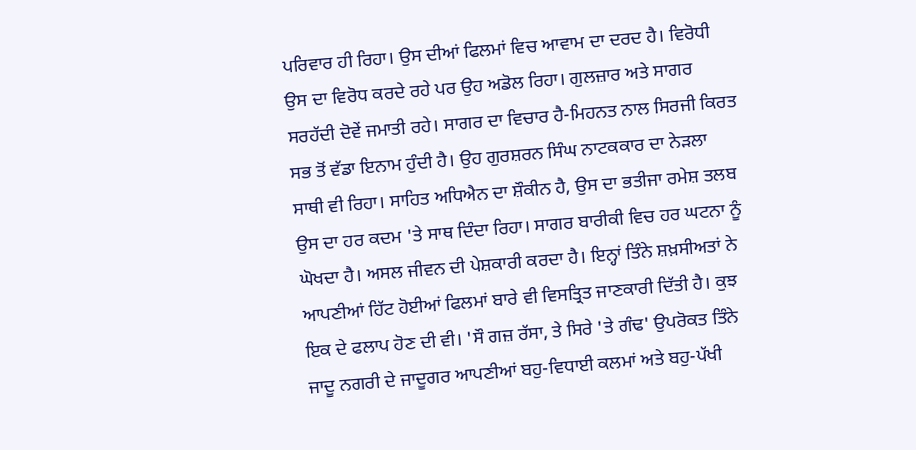ਪਰਿਵਾਰ ਹੀ ਰਿਹਾ। ਉਸ ਦੀਆਂ ਫਿਲਮਾਂ ਵਿਚ ਆਵਾਮ ਦਾ ਦਰਦ ਹੈ। ਵਿਰੋਧੀ ਉਸ ਦਾ ਵਿਰੋਧ ਕਰਦੇ ਰਹੇ ਪਰ ਉਹ ਅਡੋਲ ਰਿਹਾ। ਗੁਲਜ਼ਾਰ ਅਤੇ ਸਾਗਰ ਸਰਹੱਦੀ ਦੋਵੇਂ ਜਮਾਤੀ ਰਹੇ। ਸਾਗਰ ਦਾ ਵਿਚਾਰ ਹੈ-ਮਿਹਨਤ ਨਾਲ ਸਿਰਜੀ ਕਿਰਤ ਸਭ ਤੋਂ ਵੱਡਾ ਇਨਾਮ ਹੁੰਦੀ ਹੈ। ਉਹ ਗੁਰਸ਼ਰਨ ਸਿੰਘ ਨਾਟਕਕਾਰ ਦਾ ਨੇੜਲਾ ਸਾਥੀ ਵੀ ਰਿਹਾ। ਸਾਹਿਤ ਅਧਿਐਨ ਦਾ ਸ਼ੌਕੀਨ ਹੈ, ਉਸ ਦਾ ਭਤੀਜਾ ਰਮੇਸ਼ ਤਲਬ ਉਸ ਦਾ ਹਰ ਕਦਮ 'ਤੇ ਸਾਥ ਦਿੰਦਾ ਰਿਹਾ। ਸਾਗਰ ਬਾਰੀਕੀ ਵਿਚ ਹਰ ਘਟਨਾ ਨੂੰ ਘੋਖਦਾ ਹੈ। ਅਸਲ ਜੀਵਨ ਦੀ ਪੇਸ਼ਕਾਰੀ ਕਰਦਾ ਹੈ। ਇਨ੍ਹਾਂ ਤਿੰਨੇ ਸ਼ਖ਼ਸੀਅਤਾਂ ਨੇ ਆਪਣੀਆਂ ਹਿੱਟ ਹੋਈਆਂ ਫਿਲਮਾਂ ਬਾਰੇ ਵੀ ਵਿਸਤ੍ਰਿਤ ਜਾਣਕਾਰੀ ਦਿੱਤੀ ਹੈ। ਕੁਝ ਇਕ ਦੇ ਫਲਾਪ ਹੋਣ ਦੀ ਵੀ। 'ਸੌ ਗਜ਼ ਰੱਸਾ, ਤੇ ਸਿਰੇ 'ਤੇ ਗੰਢ' ਉਪਰੋਕਤ ਤਿੰਨੇ ਜਾਦੂ ਨਗਰੀ ਦੇ ਜਾਦੂਗਰ ਆਪਣੀਆਂ ਬਹੁ-ਵਿਧਾਈ ਕਲਮਾਂ ਅਤੇ ਬਹੁ-ਪੱਖੀ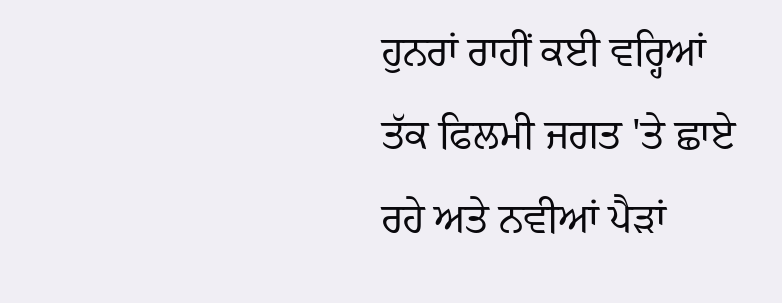ਹੁਨਰਾਂ ਰਾਹੀਂ ਕਈ ਵਰ੍ਹਿਆਂ ਤੱਕ ਫਿਲਮੀ ਜਗਤ 'ਤੇ ਛਾਏ ਰਹੇ ਅਤੇ ਨਵੀਆਂ ਪੈੜਾਂ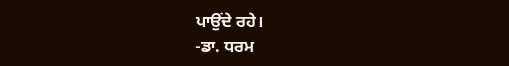ਪਾਉਂਦੇ ਰਹੇ।
-ਡਾ. ਧਰਮ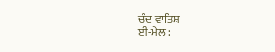ਚੰਦ ਵਾਤਿਸ਼
ਈ-ਮੇਲ :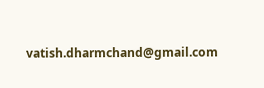vatish.dharmchand@gmail.com